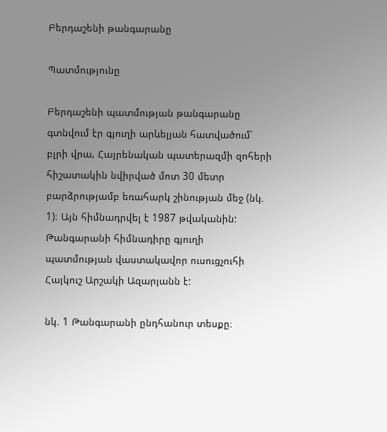Բերդաշենի թանգարանը

Պատմությունը

Բերդաշենի պատմության թանգարանը գտնվում էր գյուղի արևելյան հատվածում՝ բլրի վրա, Հայրենական պատերազմի զոհերի հիշատակին նվիրված մոտ 30 մետր բարձրությամբ եռահարկ շինության մեջ (նկ. 1)։ Այն հիմնադրվել է 1987 թվականին: Թանգարանի հիմնադիրը գյուղի պատմության վաստակավոր ուսուցչուհի Հայկուշ Արշակի Ազարյանն է:

նկ. 1 Թանգարանի ընդհանուր տեսքը։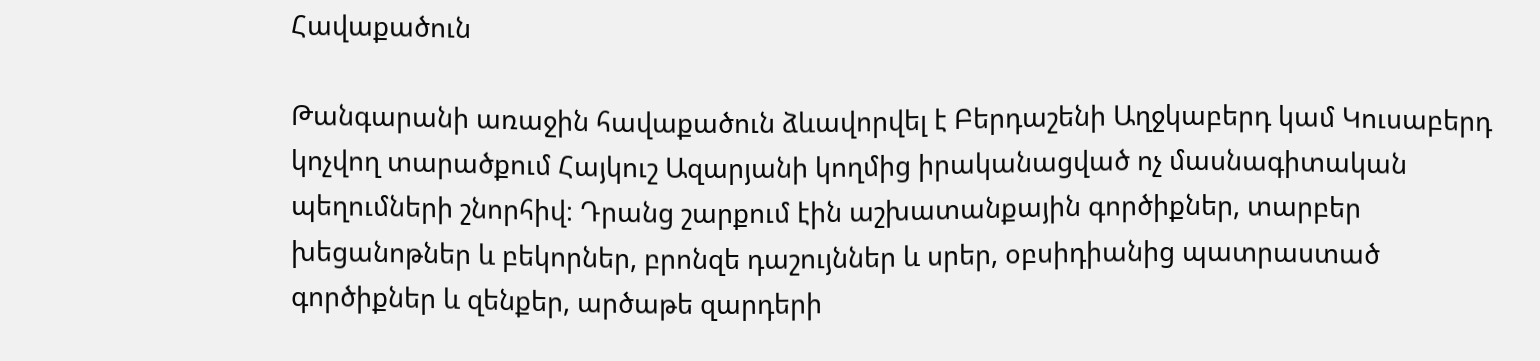Հավաքածուն

Թանգարանի առաջին հավաքածուն ձևավորվել է Բերդաշենի Աղջկաբերդ կամ Կուսաբերդ կոչվող տարածքում Հայկուշ Ազարյանի կողմից իրականացված ոչ մասնագիտական պեղումների շնորհիվ։ Դրանց շարքում էին աշխատանքային գործիքներ, տարբեր խեցանոթներ և բեկորներ, բրոնզե դաշույններ և սրեր, օբսիդիանից պատրաստած գործիքներ և զենքեր, արծաթե զարդերի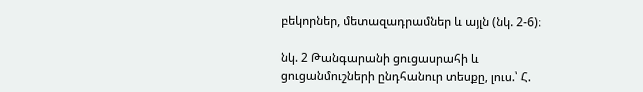բեկորներ, մետազադրամներ և այլն (նկ. 2-6)։

նկ. 2 Թանգարանի ցուցասրահի և ցուցանմուշների ընդհանուր տեսքը, լուս.՝ Հ.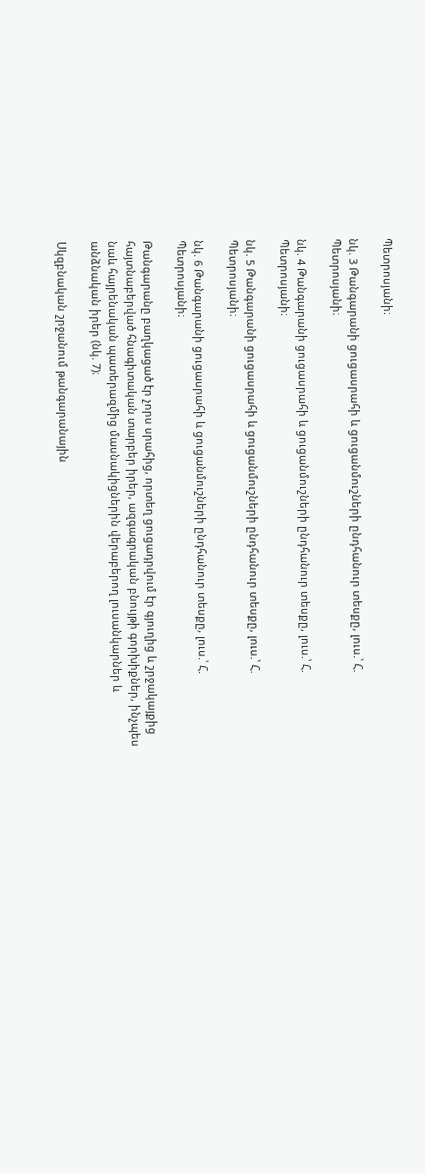Պետրոսյանի։

նկ. 3 Թանգարանի ցուցասրահի և ցուցանմուշների ընդհանուր տեսքը, լուս.՝ Հ. Պետրոսյանի։

նկ. 4 Թանգարանի ցուցասրահի և ցուցանմուշների ընդհանուր տեսքը, լուս.՝ Հ. Պետրոսյանի։

նկ. 5 Թանգարանի ցուցասրահի և ցուցանմուշների ընդհանուր տեսքը, լուս.՝ Հ. Պետրոսյանի։

նկ. 6 Թանգարանի ցուցասրահի և ցուցանմուշների ընդհանուր տեսքը, լուս.՝ Հ. Պետրոսյանի։

Թանգարանը բաղկացած էր չորս սրահից, որտեղ ցուցադրվում էր գյուղից և շրջակայքից հայտնաբերված հնագիտական տարբեր իրեր, ազգագրական բնույթի գորխիքներ, ինչպես նաև հայրենական պատերազմից մասնակիցներին վերաբերող լուսանկարներ և անձնական իրեր (նկ. 7)։

Սկզբնական շրջանում թանգարանային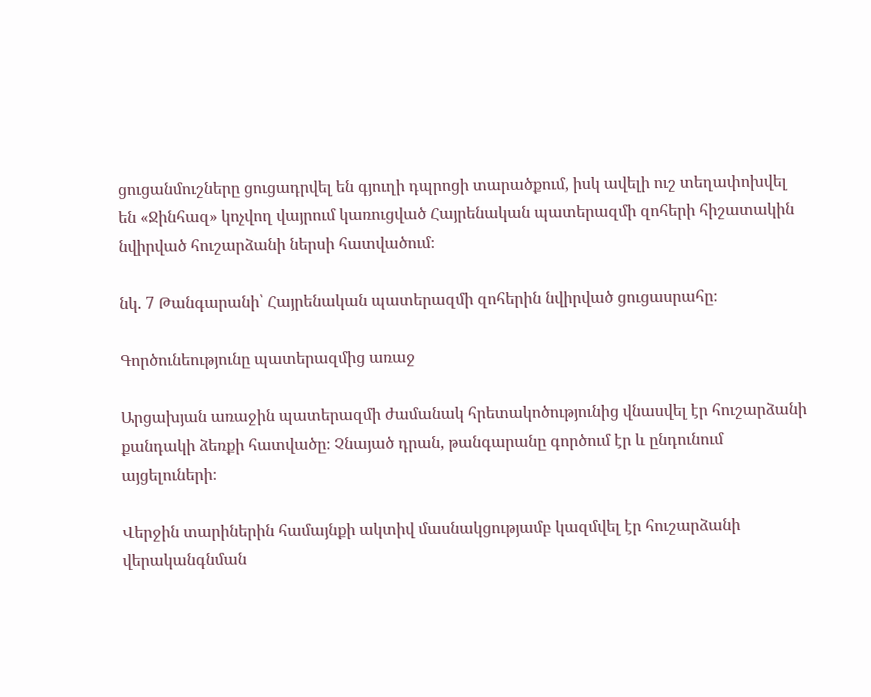ցուցանմուշները ցուցադրվել են գյուղի դպրոցի տարածքում, իսկ ավելի ուշ տեղափոխվել են «Ջինհազ» կոչվող վայրում կառուցված Հայրենական պատերազմի զոհերի հիշատակին նվիրված հուշարձանի ներսի հատվածում։

նկ. 7 Թանգարանի՝ Հայրենական պատերազմի զոհերին նվիրված ցուցասրահը։

Գործունեությունը պատերազմից առաջ

Արցախյան առաջին պատերազմի ժամանակ հրետակոծությունից վնասվել էր հուշարձանի քանդակի ձեռքի հատվածը։ Չնայած դրան, թանգարանը գործում էր և ընդունում այցելուների։

Վերջին տարիներին համայնքի ակտիվ մասնակցությամբ կազմվել էր հուշարձանի վերականգնման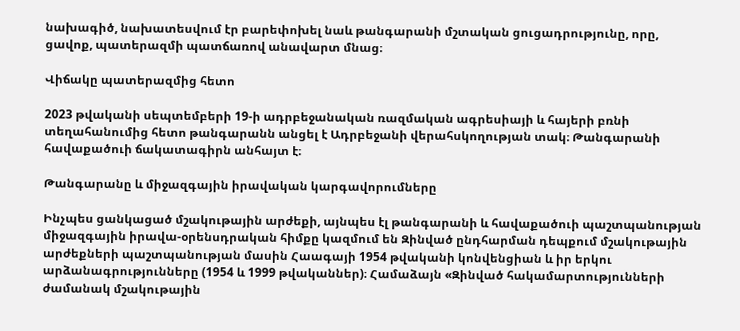նախագիծ, նախատեսվում էր բարեփոխել նաև թանգարանի մշտական ցուցադրությունը, որը, ցավոք, պատերազմի պատճառով անավարտ մնաց։

Վիճակը պատերազմից հետո

2023 թվականի սեպտեմբերի 19-ի ադրբեջանական ռազմական ագրեսիայի և հայերի բռնի տեղահանումից հետո թանգարանն անցել է Ադրբեջանի վերահսկողության տակ։ Թանգարանի հավաքածուի ճակատագիրն անհայտ է։

Թանգարանը և միջազգային իրավական կարգավորումները

Ինչպես ցանկացած մշակութային արժեքի, այնպես էլ թանգարանի և հավաքածուի պաշտպանության միջազգային իրավա-օրենսդրական հիմքը կազմում են Զինված ընդհարման դեպքում մշակութային արժեքների պաշտպանության մասին Հաագայի 1954 թվականի կոնվենցիան և իր երկու արձանագրությունները (1954 և 1999 թվականներ)։ Համաձայն «Զինված հակամարտությունների ժամանակ մշակութային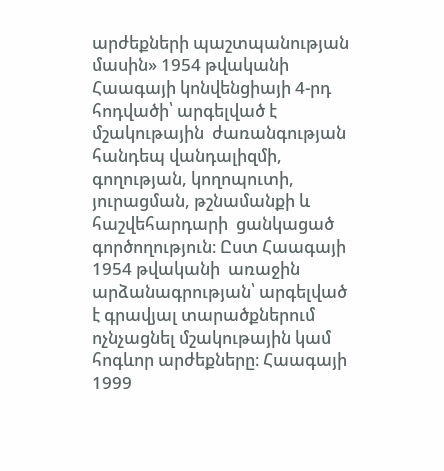արժեքների պաշտպանության մասին» 1954 թվականի Հաագայի կոնվենցիայի 4-րդ հոդվածի՝ արգելված է մշակութային  ժառանգության հանդեպ վանդալիզմի, գողության, կողոպուտի, յուրացման, թշնամանքի և հաշվեհարդարի  ցանկացած գործողություն։ Ըստ Հաագայի 1954 թվականի  առաջին արձանագրության՝ արգելված է գրավյալ տարածքներում ոչնչացնել մշակութային կամ հոգևոր արժեքները։ Հաագայի 1999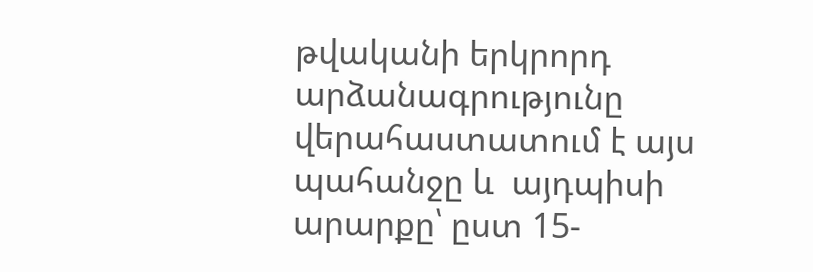թվականի երկրորդ արձանագրությունը վերահաստատում է այս պահանջը և  այդպիսի արարքը՝ ըստ 15-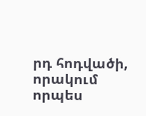րդ հոդվածի, որակում որպես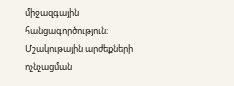միջազգային հանցագործություն։ Մշակութային արժեքների ոչնչացման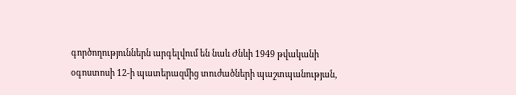գործողություններն արգելվում են նաև Ժնևի 1949 թվականի օգոստոսի 12-ի պատերազմից տուժածների պաշտպանության,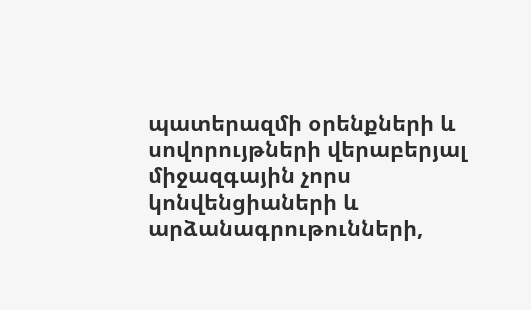պատերազմի օրենքների և սովորույթների վերաբերյալ միջազգային չորս կոնվենցիաների և արձանագրութունների,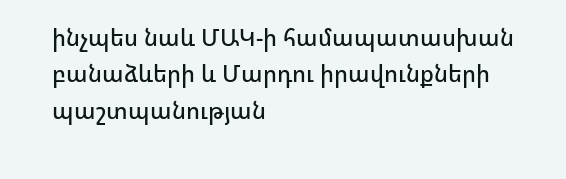ինչպես նաև ՄԱԿ-ի համապատասխան բանաձևերի և Մարդու իրավունքների պաշտպանության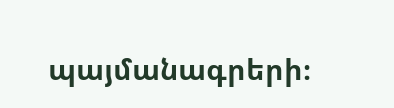պայմանագրերի։